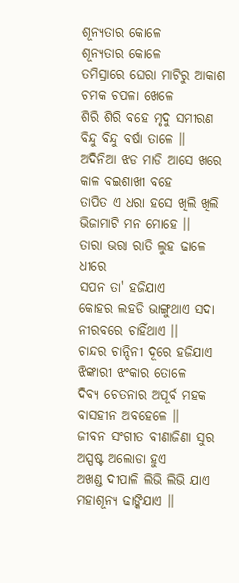ଶୂନ୍ୟତାର କୋଳେ
ଶୂନ୍ୟତାର କୋଳେ
ତମିସ୍ରାରେ ଘେରା ମାଟିରୁ ଆକାଶ
ଚମକ ଚପଳା ଖେଳେ
ଶିରି ଶିରି ବହେ ମୃଦୁ ସମୀରଣ
ବିନ୍ଦୁ ବିନ୍ଦୁ ବର୍ଷା ତାଳେ ।।
ଅଦିନିଆ ଝଡ ମାଡି ଆସେ ଖରେ
କାଳ ବଇଶାଖୀ ବହେ
ତାପିତ ଏ ଧରା ହସେ ଖିଲି ଖିଲି
ଭିଜାମାଟି ମନ ମୋହେ ।।
ତାରା ଭରା ରାତି ଲୁହ ଢାଳେ ଧୀରେ
ସପନ ତା' ହଜିଯାଏ
କୋହର ଲହଡି ଭାଙ୍ଗୁଥାଏ ସଦା
ନୀରବରେ ଚାହିଁଥାଏ ।।
ଚାନ୍ଦର ଚାନ୍ଦିନୀ ଦୂରେ ହଜିଯାଏ
ଝିଙ୍କାରୀ ଝଂକାର ତୋଳେ
ଦିବ୍ୟ ଚେତନାର ଅପୂର୍ବ ମହକ
ବାସହୀନ ଅବହେଳେ ।।
ଜୀବନ ସଂଗୀତ ବୀଣାଜିଣା ସୁର
ଅସ୍ପଷ୍ଟ ଅଲୋଡା ହୁଏ
ଅଖଣ୍ଡ ଦୀପାଳି ଲିଭି ଲିଭି ଯାଏ
ମହାଶୂନ୍ୟ ଢାଙ୍କିଯାଏ ।।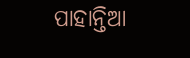ପାହାନ୍ତିଆ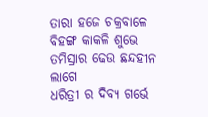ତାରା ହଜେ ଚକ୍ରବାଳେ
ବିହଙ୍ଗ କାକଳି ଶୁଭେ
ତମିସ୍ରାର ଢେଉ ଛନ୍ଦହୀନ ଲାଗେ
ଧରିତ୍ରୀ ର ଦିବ୍ୟ ଗର୍ଭେ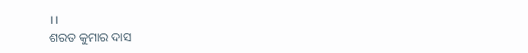।।
ଶରତ କୁମାର ଦାସ